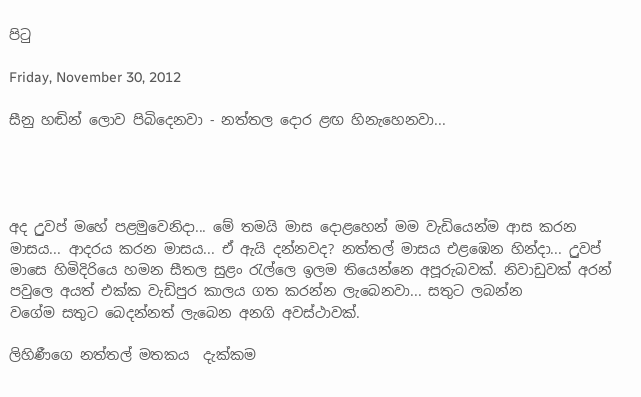පිටු

Friday, November 30, 2012

සීනු හඬින් ‍ලොව පිබි‍දෙනවා - නත්තල ‍දොර ළඟ හිනැ‍හෙනවා...




අද උුවප් ම‍‍හේ පළමු‍වෙනිදා... මේ තමයි මාස ‍දොළ‍හෙන් මම වැඩි‍යෙන්ම ආස කරන මාසය... ආදරය කරන මාසය... ඒ ඇයි දන්නවද? නත්තල් මාසය එළ‍ඹෙන හින්දා... උුවප් මා‍‍සෙ හිමිදිරි‍‍යෙ හමන සීතල සුළං රැල්‍‍ලෙ ඉලම ති‍යෙන්‍‍නෙ අපූරුබවක්. නිවාඩුවක් අරන් පවු‍ලෙ අයත් එක්ක වැඩිපුර කාලය ගත කරන්න ලැ‍බෙනවා... සතුට ලබන්න ව‍ගේම ‍සතුට ‍බෙදන්නත් ලැබෙන අනගි අවස්ථාවක්.

ලිහිණී‍ගෙ නත්තල් මතකය  දැක්කම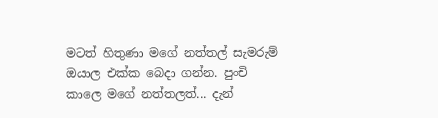මටත් හිතුණා ම‍ගේ නත්තල් සැමරුම් ඔයාල එක්ක ‍බෙදා ගන්න. පුංචි කා‍‍ලෙ ම‍ගේ නත්තලත්... දැන්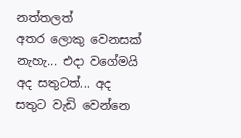නත්තලත් අතර ‍‍ලොකු ‍වෙනසක් නැහැ... එදා ව‍ගේමයි අද සතුටත්... අද සතුට වැඩි ‍වෙන්‍‍නෙ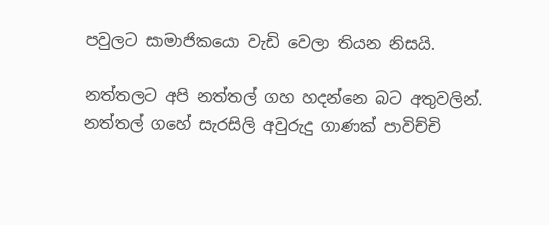පවුලට සාමාජික‍යො වැඩි ‍වෙලා තියන නිසයි.

නත්තලට අපි නත්තල් ගහ හදන්නෙ බට අතුවලින්. නත්තල් ග‍හේ සැරසිලි අවුරුදු ගාණක් පාවිච්චි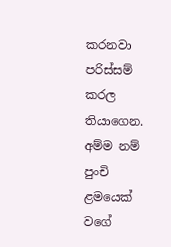කරනවා පරිස්සම් කරල තියා‍ගෙන. අම්ම නම් පුංචි ළම‍යෙක් ව‍ගේ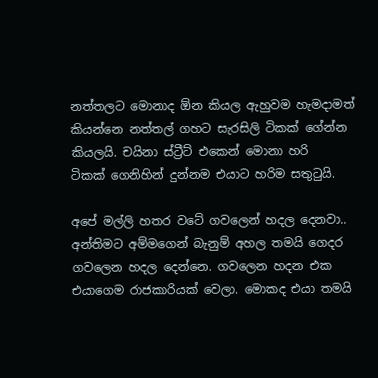නත්තලට ‍මොනාද ඕන කියල ඇහුවම හැමදාමත් කියන්‍නෙ නත්තල් ගහට සැරසිලි ටිකක් ‍ගේන්න කියලයි. චයිනා ස්ට්‍රීට් එ‍කෙන් මොනා හරි ටිකක් ‍ගෙනිහින් දුන්නම එයාට හරිම සතුටුයි.

අ‍පේ මල්ලි හතර ව‍ටේ ගව‍ලෙන් හදල ‍දෙනවා.. අන්තිමට අම්ම‍ගෙන් බැනුම් අහල තමයි ගෙදර ගව‍ලෙ‍න හදල ‍දෙන්‍‍නෙ. ගවලෙන හදන එක එයා‍ගෙම රාජකාරියක් ‍වෙලා. මොකද එයා තමයි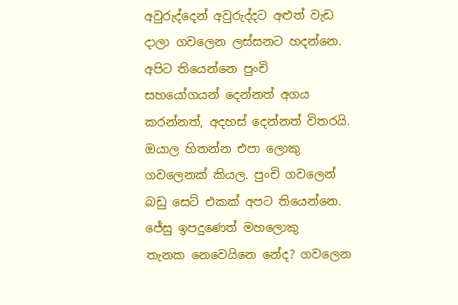අවුරුද්‍දෙන් අවුරුද්දට අළුත් වැඩ දාලා ගව‍ලෙන ලස්සනට හදන්‍‍නෙ. අපිට ති‍යෙන්නෙ පුංචි සහ‍යෝගයන් ‍දෙන්නත් අගය කරන්නත්, අදහස් ‍දෙන්නත් විතරයි. ඔයාල හිතන්න එපා ‍ලොකු ගවලෙනක් කියල. පුංචි ග‍ව‍ලෙන් බඩු ‍සෙට් එකක් අපට ති‍යෙන්නෙ. ජේසු ඉපදු‍ණෙත් මහ‍ලොකු තැනක ‍නෙ‍වෙයි‍නෙ නේද? ගව‍ලෙන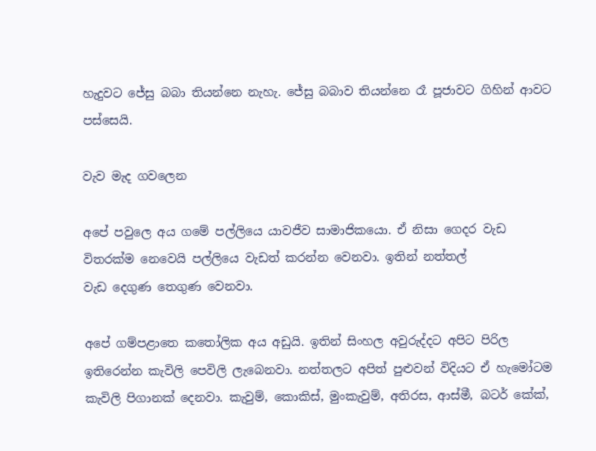හැදුවට ‍ජේසු බබා තියන්නෙ නැහැ. ජේසු බබාව තියන්‍නෙ රෑ පූජාවට ගිහින් ආවට පස්සෙයි.

වැව මැද ගව‍ලෙන

අපේ පවු‍ලෙ අය ග‍මේ පල්ලි‍‍යෙ යාවජීව සාමාජික‍යො. ඒ නිසා ‍ගෙදර වැඩ විතරක්ම ‍නෙවෙයි පල්ලි‍‍යෙ වැඩත් කරන්න ‍වෙනවා. ඉතින් නත්තල් වැඩ ‍දෙගුණ ‍තෙගුණ ‍වෙනවා.

අ‍පේ ගම්පළා‍‍‍තෙ කතෝලික අය අඩුයි. ඉතින් සිංහල අවුරුද්දට අපිට පිරිල ඉති‍රෙන්න කැවිලි ‍පෙවිලි ලැ‍බෙනවා. නත්තලට අපිත් පුළුවන් විදියට ඒ හැ‍මෝටම කැවිලි පිගානක් ‍දෙනවා. කැවුම්, කොකිස්, මුංකැවුම්, අතිරස, ආස්මී, බටර් ‍කේක්,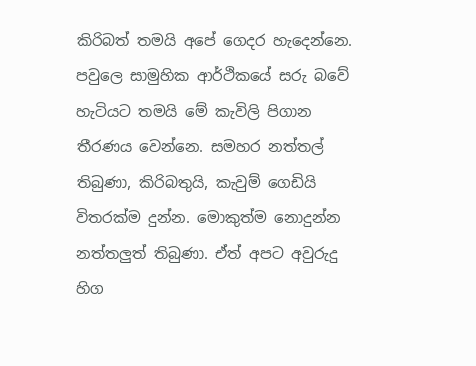කිරිබත් තමයි අ‍පේ ‍ගෙදර හැ‍දෙන්‍‍නෙ. පවු‍ලෙ සාමුහික ආර්ථික‍යේ සරු බවේ හැටියට තමයි ‍මේ කැවිලි පිගාන තීරණය ‍වෙන්නෙ. සමහර නත්තල් තිබුණා, කිරිබතුයි, කැවුම් ‍ගෙඩියි විතරක්ම දුන්න. මොකුත්ම ‍නොදුන්න නත්තලුත් තිබුණා. ඒත් අපට අවුරුදු හිග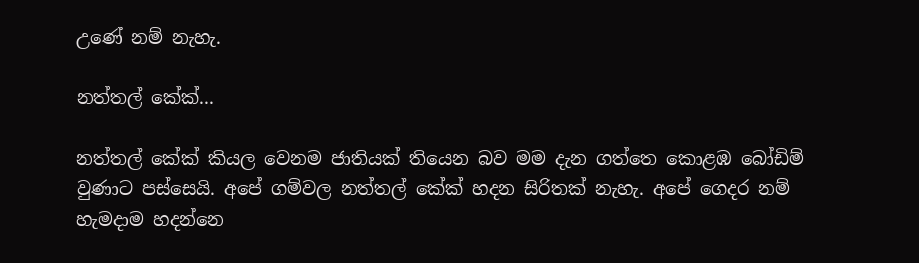උ‍ණේ නම් නැහැ.

නත්තල් ‍කේක්...

නත්තල් ‍කේක් කියල ‍වෙනම ජාතියක් ති‍යෙන බව මම දැන ගත්‍තෙ‍ කොළඹ බෝඩිම් වුණාට පස්‍‍සෙයි. අ‍පේ ‍ගම්වල නත්තල් ‍කේක් හදන සිරිතක් නැහැ. අ‍පේ ගෙදර නම් හැමදාම හදන්‍‍නෙ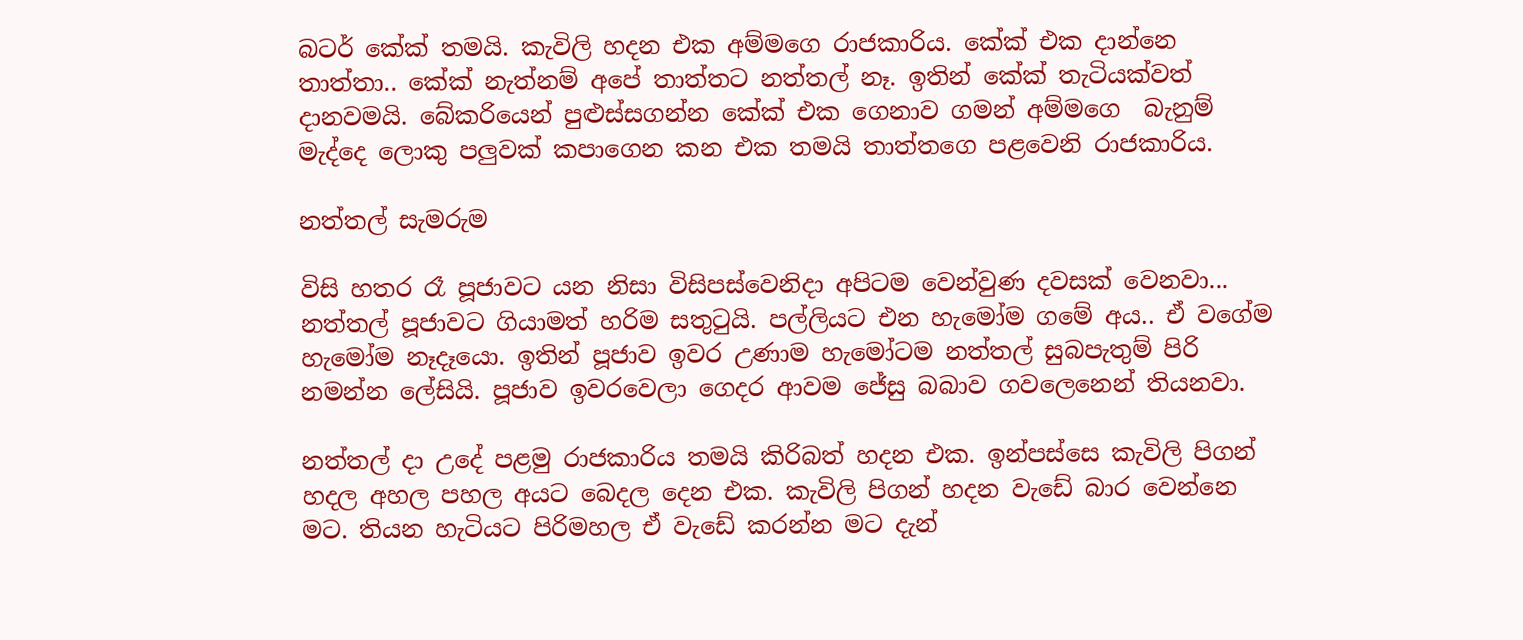බටර් ‍කේක් තමයි. කැවිලි හදන එක අම්ම‍ගෙ රාජකාරිය. කේක් එක දාන්‍නෙ තාත්තා.. කේක් නැත්නම් අ‍පේ තාත්තට නත්තල් නෑ. ඉතින් ‍කේක් තැටියක්වත් දානවමයි. බේකරි‍යෙන් පුළුස්සගන්න ‍කේක් එක ‍ගෙනාව ගමන් ‍අම්ම‍ගෙ  බැනුම් මැද්දෙ ලොකු පලුවක් කපාගෙන කන එක තමයි තාත්ත‍‍‍ගෙ පළ‍වෙනි රාජකාරිය.

නත්තල් සැමරුම

විසි හතර රෑ පූජාවට යන නිසා විසිපස්වෙනිදා අ‍පිටම ‍වෙන්වුණ දවසක් ‍වෙනවා... නත්තල් පූජාවට ගියාමත් හරිම සතුටුයි. පල්ලියට එන හැ‍මෝම ග‍මේ අය.. ඒ ව‍ගේම හැ‍මෝම නෑදෑ‍යො. ඉතින් පූජාව ඉවර උණාම හැමෝටම නත්තල් සුබපැතුම් පිරි නමන්න ‍‍ලේසියි. පූජාව ඉවර‍වෙලා ‍ගෙදර ආවම ‍‍ජේසු බබාව ගවලෙ‍නෙන් තියනවා.

නත්තල් දා උ‍දේ පළමු රාජකාරිය තමයි කිරිබත් හදන එක. ඉන්පස්‍‍‍සෙ කැවිලි පිගන් හදල අහල පහල අයට ‍බෙදල ‍දෙන එක. කැවිලි පිගන් හදන වැ‍ඩේ බාර ‍වෙන්නෙ මට. තියන හැටියට පිරිමහල ඒ වැ‍ඩේ කරන්න මට දැන්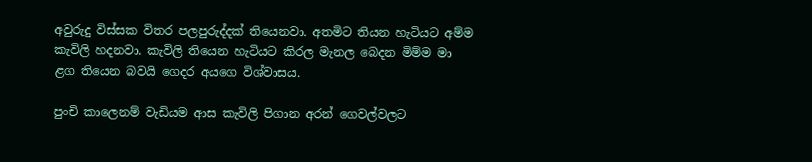අවුරුදු විස්සක විතර පලපුරුද්දක් ති‍යෙනවා. අතමිට තියන හැටියට අම්ම කැවිලි හදනවා. කැවිලි ති‍යෙන හැටියට කිරල මැනල ‍බෙදන මිම්ම මා ළග ති‍යෙන බවයි ‍ගෙදර අය‍‍ගෙ විශ්වාසය.

පුංචි කා‍ලෙනම් වැඩියම ආස කැවිලි පිගාන අරන් ‍ගෙවල්වලට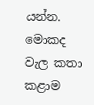යන්න. මොකද වැල කතා කළාම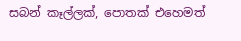සබන් කෑල්ලක්, පොතක් එ‍හෙමත්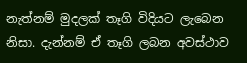නැත්නම් මුදලක් තෑගි විදියට ලැ‍බෙන නිසා. දැන්නම් ඒ තෑගි ලබන අවස්ථාව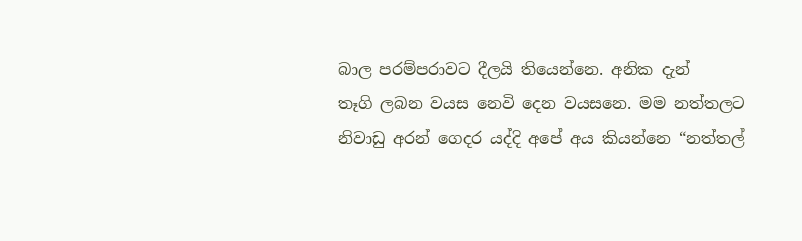බාල පරම්පරාවට දීලයි ති‍යෙන්‍‍නෙ. අනික දැන් තෑගි ‍ලබන වයස ‍නෙවි දෙන වයසනෙ. මම නත්තලට නිවාඩු අරන් ‍ගෙදර යද්දි අ‍‍පේ අය කියන්‍‍නෙ “නත්තල්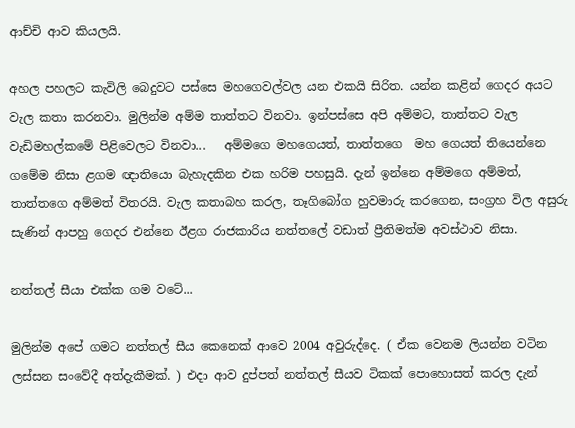ආච්චි ආව කියලයි.

අහල පහලට කැවිලි ‍බෙදුවට පස්සෙ මහ‍ගෙවල්වල යන එකයි සිරිත. යන්න කළින් ‍ගෙදර අයට වැල කතා කරනවා. මුලින්ම අම්ම තාත්තට විනවා. ඉන්පස්‍සෙ අපි අම්මට, තාත්තට වැල වැඩිමහල්ක‍මේ පිළි‍වෙලට විනවා...   අම්ම‍‍ගෙ මහ‍ගෙයත්, තාත්ත‍‍‍ගෙ  මහ ‍ගෙයත් ති‍යෙන්‍නෙ ග‍මේම නිසා ළගම ඥාති‍යො බැහැදකින එක හරිම පහසුයි. දැන් ඉන්‍‍‍නෙ අම්ම‍‍ගෙ අම්මත්, තාත්ත‍‍ගෙ අම්මත් විතරයි. වැල කතාබහ කරල, තෑගි‍බෝග හුවමාරු කරගෙන, සංග්‍රහ විල අසුරු සැණින් ආපහු ‍ගෙදර එන්‍‍නෙ ඊළග රාජකාරිය නත්ත‍ලේ වඩාත් ප්‍රීතිමත්ම අවස්ථාව නිසා.

නත්තල් සීයා එක්ක ගම ව‍ටේ...

මුලින්ම අ‍පේ ගමට නත්තල් සීය ‍කෙනෙක් ආවෙ 2004 අවුරුද්‍දෙ. ( ඒක ‍වෙනම ලියන්න වටින ලස්සන සං‍වේදී අත්දැකීමක්. ) එදා ආව දුප්පත් නත්තල් සීයව ටිකක් ‍පො‍හොසත් කරල දැන්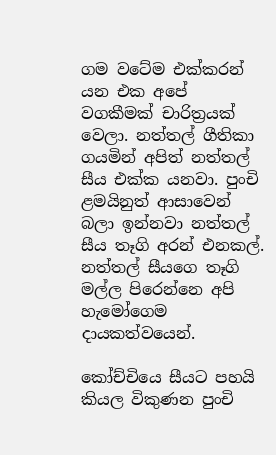ගම ව‍ටේම එක්කරන් යන එක අ‍පේ වගකීමක් ‍චාරිත්‍රයක් වෙලා. නත්තල් ගීතිකා ගයමින් අපිත් නත්තල් සීය එක්ක යනවා. පුංචි ළමයිනුත් ආසා‍වෙන් බලා ඉන්නවා නත්තල් සීය තෑගි අරන් එනකල්. නත්තල් සීය‍‍ගෙ තෑගි මල්ල පි‍රෙන්නෙ අපි හැ‍මෝ‍ගෙම දායකත්ව‍යෙන්.

කෝච්චි‍යෙ සීයට පහයි කියල විකුණන පුංචි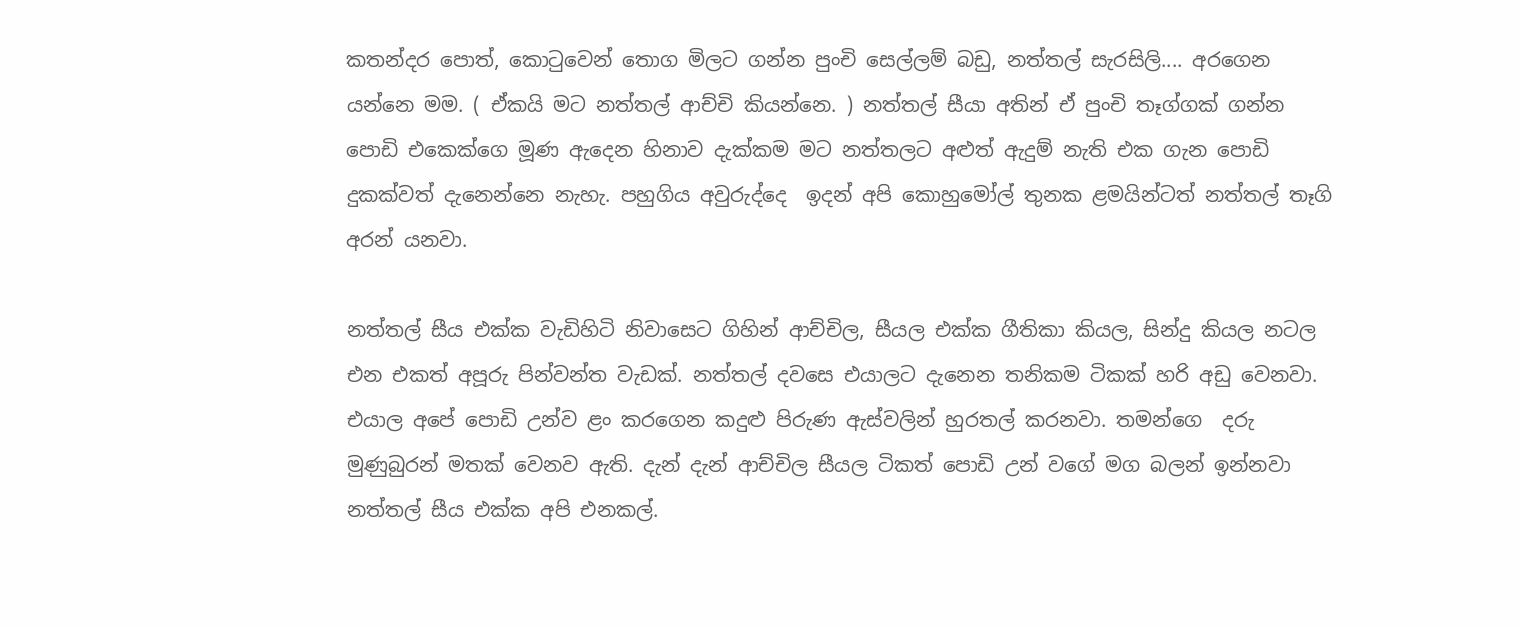කතන්දර ‍පොත්, කොටුවෙන් තොග මිලට ගන්න පුංචි ‍සෙල්ලම් බඩු, නත්තල් සැරසිලි.... අර‍ගෙන යන්නෙ මම. ( ඒකයි මට නත්තල් ආච්චි කියන්නෙ. ) නත්තල් සීයා අතින් ඒ පුංචි තෑග්ගක් ‍‍ගන්න පොඩි එ‍කෙක්ගෙ මූණ ඇදෙන හිනාව දැක්කම මට නත්තලට අළුත් ඇදුම් නැති එක ගැන ‍පොඩි දුකක්වත් දැ‍නෙන්‍නෙ නැහැ. පහුගිය අවුරුද්‍‍‍දෙ  ඉදන් අපි ‍කොහු‍මෝල් ‍තුනක ළමයින්ටත් නත්තල් තෑගි අරන් යනවා.

නත්තල් සීය එක්ක වැඩිහිටි නිවා‍සෙට ගිහින් ආච්චිල, සීයල එක්ක ගීතිකා කියල, සින්දු කියල නටල එන එකත් අපූරු පින්වන්ත වැඩක්. නත්තල් දව‍සෙ එයාලට දැ‍නෙන තනිකම ටිකක් හරි අඩු ‍වෙනවා. එයාල අ‍පේ ‍පොඩි උන්ව ළං කර‍ගෙන කදුළු පිරුණ ඇස්වලින් හුරතල් කරනවා. තමන්ගෙ  දරු මුණුබුරන් මතක් වෙනව ඇති. දැන් දැන් ආච්චිල සීයල ටිකත් ‍පොඩි උන් ව‍ගේ මග බලන් ඉන්නවා නත්තල් සීය එක්ක අපි එනකල්.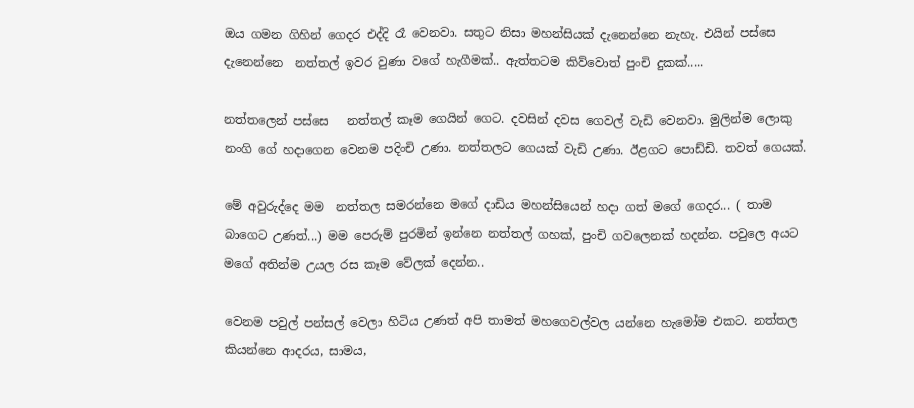ඔය ගමන ගිහින් ‍ගෙදර එද්දි රෑ ‍වෙනවා. සතුට නිසා මහන්සියක් දැ‍නෙන්නෙ නැහැ. එයින් පස්සෙ දැ‍නෙන්නෙ  නත්තල් ඉවර වුණා ව‍ගේ හැගීමක්.. ඇත්තටම කිව්වොත් පුංචි දුකක්.....

නත්ත‍ලෙන් පස්සෙ   නත්තල් කෑම ‍ගෙයින් ‍ගෙට. දවසින් දවස ‍ගෙවල් වැඩි ‍වෙනවා. මුලින්ම ‍ලොකු නංගි ‍ගේ හදා‍ගෙන ‍වෙනම පදිංචි උණා. නත්තලට ‍ගෙයක් වැඩි උණා. ඊළගට ‍‍පොඩ්ඩි. තවත් ‍ගෙයක්.

මේ අවුරුද්දෙ මම  නත්තල සමරන්නෙ ම‍ගේ දාඩිය මහන්සි‍යෙන් හදා ගත් ම‍ගේ ‍ගෙදර... ( තාම බා‍ගෙට උණත්...) මම ‍පෙරුම් පුරමින් ඉන්නෙ නත්තල් ගහක්, පුංචි ගව‍ලෙනක් හදන්න. පවුලෙ අයට ම‍ගේ අතින්ම උයල රස කෑම ‍වේලක් ‍දෙන්න..

වෙනම පවුල් පන්සල් ‍වෙලා හිටිය උණත් අපි තාමත් මහ‍ගෙවල්වල යන්නෙ හැ‍මෝම එකට. නත්තල කියන්නෙ ආදරය, සාමය,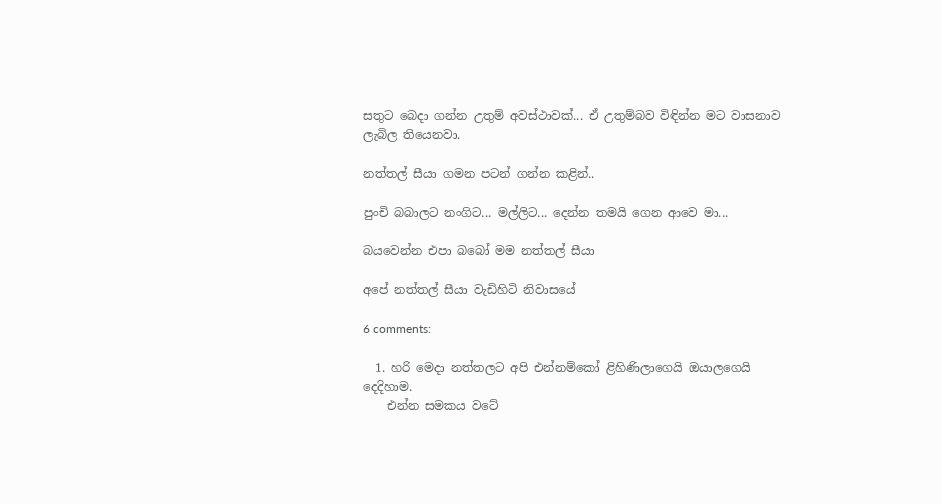සතුට ‍බෙදා ගන්න උතුම් අවස්ථාවක්... ඒ උතුම්බව විඳින්න මට වාසනාව ලැබිල ති‍යෙනවා.

නත්තල් සීයා ගමන පටන් ගන්න කළින්..

පුංචි බබාලට නංගිට... මල්ලිට... දෙන්න තමයි ‍ගෙන ආ‍වෙ මා...

බය‍වෙන්න එපා බබෝ මම නත්තල් සීයා

අ‍පේ නත්තල් සීයා වැඩිහිටි නිවාස‍යේ

6 comments:

  1. හරි මෙදා නත්තලට අපි එන්නම්කෝ ළිහිණිලාගෙයි ඔයාලගෙයි දෙදිහාම.
    එන්න සමකය වටේ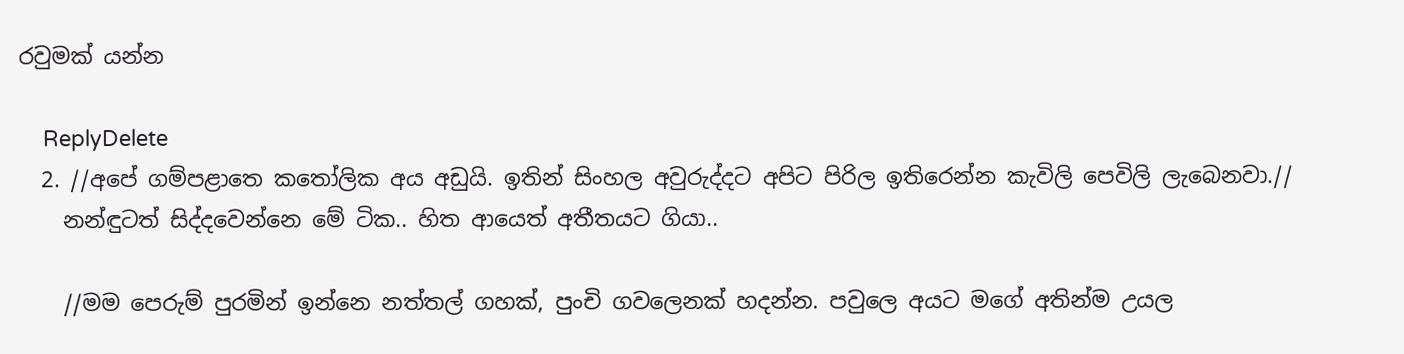රවුමක් යන්න

    ReplyDelete
  2. //අ‍පේ ගම්පළා‍‍‍තෙ කතෝලික අය අඩුයි. ඉතින් සිංහල අවුරුද්දට අපිට පිරිල ඉති‍රෙන්න කැවිලි ‍පෙවිලි ලැ‍බෙනවා.//
    නන්ඳුටත් සිද්දවෙන්නෙ මේ ටික.. හිත ආයෙත් අතීතයට ගියා..

    //මම ‍පෙරුම් පුරමින් ඉන්නෙ නත්තල් ගහක්, පුංචි ගව‍ලෙනක් හදන්න. පවුලෙ අයට ම‍ගේ අතින්ම උයල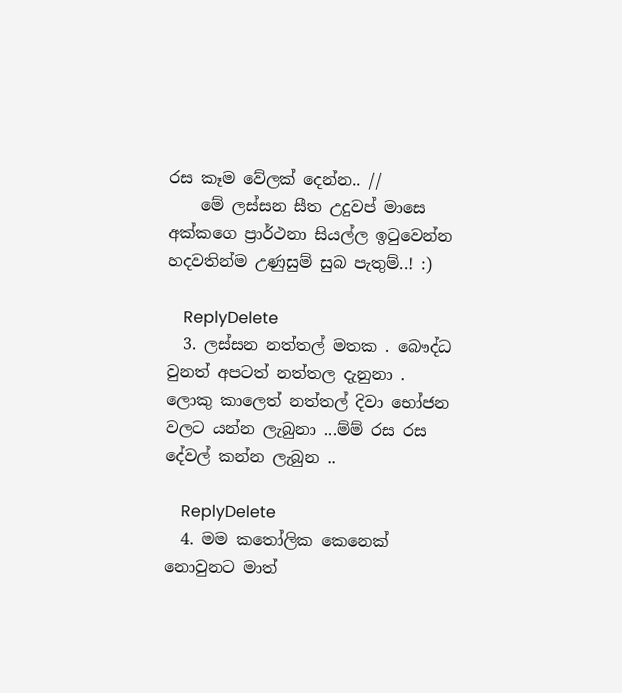රස කෑම ‍වේලක් ‍දෙන්න.. //
    මේ ලස්සන සීත උදුවප් මාසෙ අක්කගෙ ප්‍රාර්ථනා සියල්ල ඉටුවෙන්න හදවතින්ම උණුසුම් සුබ පැතුම්..! :)

    ReplyDelete
  3. ලස්සන නත්තල් මතක . බෞද්ධ වුනත් අපටත් නත්තල දැනුනා . ලොකු කාලෙත් නත්තල් දිවා භෝජන වලට යන්න ලැබුනා ...ම්ම් රස රස දේවල් කන්න ලැබුන ..

    ReplyDelete
  4. මම කතෝලික කෙනෙක් නොවුනට මාත්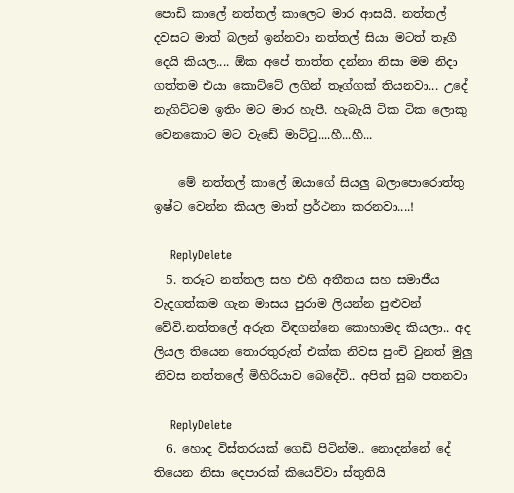පොඩි කාලේ නත්තල් කාලෙට මාර ආසයි. නත්තල් දවසට මාත් බලන් ඉන්නවා නත්තල් සියා මටත් තෑගී දෙයි කියල.... ඕක අපේ තාත්ත දන්නා නිසා මම නිදා ගත්තම එයා කොට්ටේ ලගින් තෑග්ගක් තියනවා... උදේ නැගිට්ටම ඉතිං මට මාර හැපී. හැබැයි ටික ටික ලොකු වෙනකොට මට වැඩේ මාට්ටු....හී...හී...

    මේ නත්තල් කාලේ ඔයාගේ සියලු බලාපොරොත්තු ඉෂ්ට වෙන්න කියල මාත් ප්‍රර්ථනා කරනවා....!

    ReplyDelete
  5. තරූට නත්තල සහ එහි අතීතය සහ සමාජීය වැදගත්කම ගැන මාසය පුරාම ලියන්න පුළුවන් වේවි.නත්තලේ අරුත විඳගන්නෙ කොහාමද කියලා.. අද ලියල තියෙන තොරතුරුත් එක්ක නිවස පුංචි වුනත් මුලු නිවස නත්තලේ මිහිරියාව බෙදේවි.. අපිත් සුබ පතනවා

    ReplyDelete
  6. හොද විස්තරයක් ගෙඩි පිටින්ම.. නොදන්නේ දේ තියෙන නිසා දෙපාරක් කියෙව්වා ස්තුතියි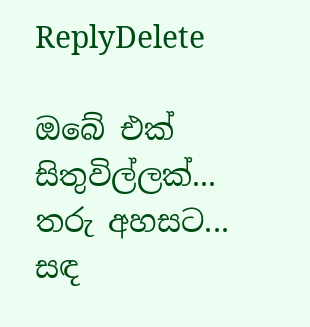ReplyDelete

ඔබේ එක් සිතුවිල්ලක්... තරු අහසට... සඳ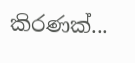කිරණක්...